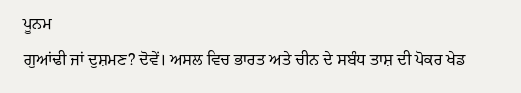ਪੂਨਮ
ਗੁਆਂਢੀ ਜਾਂ ਦੁਸ਼ਮਣ? ਦੋਵੇਂ। ਅਸਲ ਵਿਚ ਭਾਰਤ ਅਤੇ ਚੀਨ ਦੇ ਸਬੰਧ ਤਾਸ਼ ਦੀ ਪੋਕਰ ਖੇਡ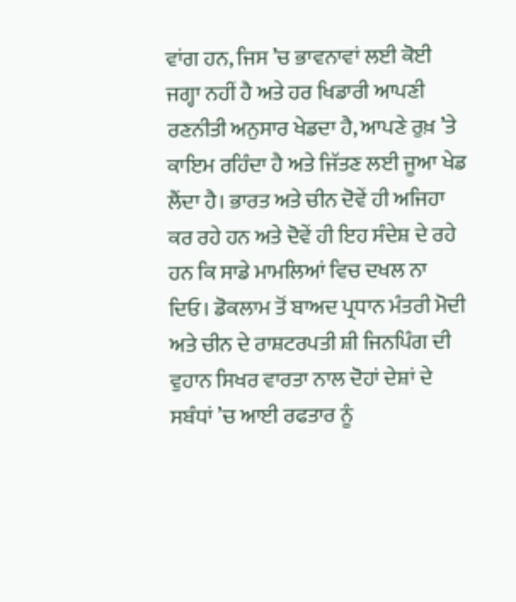ਵਾਂਗ ਹਨ, ਜਿਸ ’ਚ ਭਾਵਨਾਵਾਂ ਲਈ ਕੋਈ ਜਗ੍ਹਾ ਨਹੀਂ ਹੈ ਅਤੇ ਹਰ ਖਿਡਾਰੀ ਆਪਣੀ ਰਣਨੀਤੀ ਅਨੁਸਾਰ ਖੇਡਦਾ ਹੈ, ਆਪਣੇ ਰੁਖ਼ ’ਤੇ ਕਾਇਮ ਰਹਿੰਦਾ ਹੈ ਅਤੇ ਜਿੱਤਣ ਲਈ ਜੂਆ ਖੇਡ ਲੈਂਦਾ ਹੈ। ਭਾਰਤ ਅਤੇ ਚੀਨ ਦੋਵੇਂ ਹੀ ਅਜਿਹਾ ਕਰ ਰਹੇ ਹਨ ਅਤੇ ਦੋਵੇਂ ਹੀ ਇਹ ਸੰਦੇਸ਼ ਦੇ ਰਹੇ ਹਨ ਕਿ ਸਾਡੇ ਮਾਮਲਿਆਂ ਵਿਚ ਦਖਲ ਨਾ ਦਿਓ। ਡੋਕਲਾਮ ਤੋਂ ਬਾਅਦ ਪ੍ਰਧਾਨ ਮੰਤਰੀ ਮੋਦੀ ਅਤੇ ਚੀਨ ਦੇ ਰਾਸ਼ਟਰਪਤੀ ਸ਼ੀ ਜਿਨਪਿੰਗ ਦੀ ਵੁਹਾਨ ਸਿਖਰ ਵਾਰਤਾ ਨਾਲ ਦੋਹਾਂ ਦੇਸ਼ਾਂ ਦੇ ਸਬੰਧਾਂ ’ਚ ਆਈ ਰਫਤਾਰ ਨੂੰ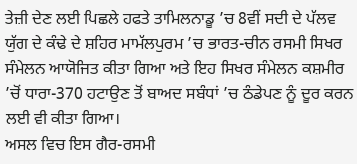ਤੇਜ਼ੀ ਦੇਣ ਲਈ ਪਿਛਲੇ ਹਫਤੇ ਤਾਮਿਲਨਾਡੂ ’ਚ 8ਵੀਂ ਸਦੀ ਦੇ ਪੱਲਵ ਯੁੱਗ ਦੇ ਕੰਢੇ ਦੇ ਸ਼ਹਿਰ ਮਾਮੱਲਪੁਰਮ ’ਚ ਭਾਰਤ-ਚੀਨ ਰਸਮੀ ਸਿਖਰ ਸੰਮੇਲਨ ਆਯੋਜਿਤ ਕੀਤਾ ਗਿਆ ਅਤੇ ਇਹ ਸਿਖਰ ਸੰਮੇਲਨ ਕਸ਼ਮੀਰ ’ਚੋਂ ਧਾਰਾ-370 ਹਟਾਉਣ ਤੋਂ ਬਾਅਦ ਸਬੰਧਾਂ ’ਚ ਠੰਡੇਪਣ ਨੂੰ ਦੂਰ ਕਰਨ ਲਈ ਵੀ ਕੀਤਾ ਗਿਆ।
ਅਸਲ ਵਿਚ ਇਸ ਗੈਰ-ਰਸਮੀ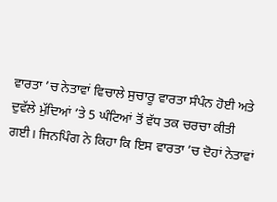ਵਾਰਤਾ ’ਚ ਨੇਤਾਵਾਂ ਵਿਚਾਲੇ ਸੁਚਾਰੂ ਵਾਰਤਾ ਸੰਪੰਨ ਹੋਈ ਅਤੇ ਦੁਵੱਲੇ ਮੁੱਦਿਆਂ ’ਤੇ 5 ਘੰਟਿਆਂ ਤੋਂ ਵੱਧ ਤਕ ਚਰਚਾ ਕੀਤੀ ਗਈ। ਜਿਨਪਿੰਗ ਨੇ ਕਿਹਾ ਕਿ ਇਸ ਵਾਰਤਾ ’ਚ ਦੋਹਾਂ ਨੇਤਾਵਾਂ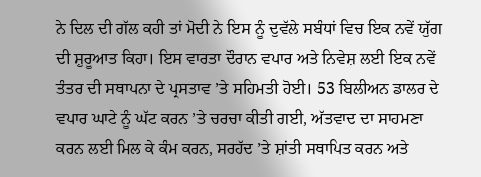ਨੇ ਦਿਲ ਦੀ ਗੱਲ ਕਹੀ ਤਾਂ ਮੋਦੀ ਨੇ ਇਸ ਨੂੰ ਦੁਵੱਲੇ ਸਬੰਧਾਂ ਵਿਚ ਇਕ ਨਵੇਂ ਯੁੱਗ ਦੀ ਸ਼ੁਰੂਆਤ ਕਿਹਾ। ਇਸ ਵਾਰਤਾ ਦੌਰਾਨ ਵਪਾਰ ਅਤੇ ਨਿਵੇਸ਼ ਲਈ ਇਕ ਨਵੇਂ ਤੰਤਰ ਦੀ ਸਥਾਪਨਾ ਦੇ ਪ੍ਰਸਤਾਵ ’ਤੇ ਸਹਿਮਤੀ ਹੋਈ। 53 ਬਿਲੀਅਨ ਡਾਲਰ ਦੇ ਵਪਾਰ ਘਾਟੇ ਨੂੰ ਘੱਟ ਕਰਨ ’ਤੇ ਚਰਚਾ ਕੀਤੀ ਗਈ, ਅੱਤਵਾਦ ਦਾ ਸਾਹਮਣਾ ਕਰਨ ਲਈ ਮਿਲ ਕੇ ਕੰਮ ਕਰਨ, ਸਰਹੱਦ ’ਤੇ ਸ਼ਾਂਤੀ ਸਥਾਪਿਤ ਕਰਨ ਅਤੇ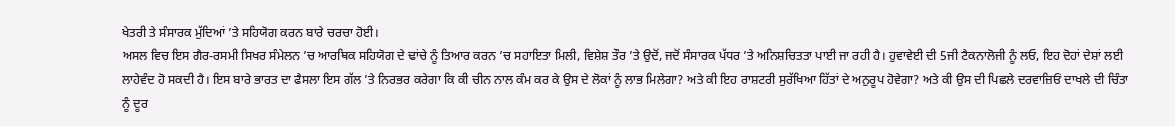ਖੇਤਰੀ ਤੇ ਸੰਸਾਰਕ ਮੁੱਦਿਆਂ ’ਤੇ ਸਹਿਯੋਗ ਕਰਨ ਬਾਰੇ ਚਰਚਾ ਹੋਈ।
ਅਸਲ ਵਿਚ ਇਸ ਗੈਰ-ਰਸਮੀ ਸਿਖਰ ਸੰਮੇਲਨ ’ਚ ਆਰਥਿਕ ਸਹਿਯੋਗ ਦੇ ਢਾਂਚੇ ਨੂੰ ਤਿਆਰ ਕਰਨ ’ਚ ਸਹਾਇਤਾ ਮਿਲੀ, ਵਿਸ਼ੇਸ਼ ਤੌਰ ’ਤੇ ਉਦੋਂ, ਜਦੋਂ ਸੰਸਾਰਕ ਪੱਧਰ ’ਤੇ ਅਨਿਸ਼ਚਿਤਤਾ ਪਾਈ ਜਾ ਰਹੀ ਹੈ। ਹੁਵਾਵੇਈ ਦੀ 5ਜੀ ਟੈਕਨਾਲੋਜੀ ਨੂੰ ਲਓ, ਇਹ ਦੋਹਾਂ ਦੇਸ਼ਾਂ ਲਈ ਲਾਹੇਵੰਦ ਹੋ ਸਕਦੀ ਹੈ। ਇਸ ਬਾਰੇ ਭਾਰਤ ਦਾ ਫੈਸਲਾ ਇਸ ਗੱਲ ’ਤੇ ਨਿਰਭਰ ਕਰੇਗਾ ਕਿ ਕੀ ਚੀਨ ਨਾਲ ਕੰਮ ਕਰ ਕੇ ਉਸ ਦੇ ਲੋਕਾਂ ਨੂੰ ਲਾਭ ਮਿਲੇਗਾ? ਅਤੇ ਕੀ ਇਹ ਰਾਸ਼ਟਰੀ ਸੁਰੱਖਿਆ ਹਿੱਤਾਂ ਦੇ ਅਨੁਰੂਪ ਹੋਵੇਗਾ? ਅਤੇ ਕੀ ਉਸ ਦੀ ਪਿਛਲੇ ਦਰਵਾਜ਼ਿਓਂ ਦਾਖਲੇ ਦੀ ਚਿੰਤਾ ਨੂੰ ਦੂਰ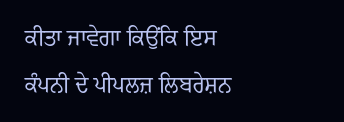ਕੀਤਾ ਜਾਵੇਗਾ ਕਿਉਂਕਿ ਇਸ ਕੰਪਨੀ ਦੇ ਪੀਪਲਜ਼ ਲਿਬਰੇਸ਼ਨ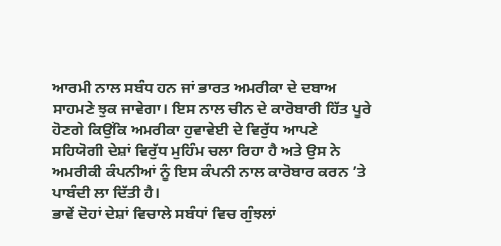ਆਰਮੀ ਨਾਲ ਸਬੰਧ ਹਨ ਜਾਂ ਭਾਰਤ ਅਮਰੀਕਾ ਦੇ ਦਬਾਅ ਸਾਹਮਣੇ ਝੁਕ ਜਾਵੇਗਾ। ਇਸ ਨਾਲ ਚੀਨ ਦੇ ਕਾਰੋਬਾਰੀ ਹਿੱਤ ਪੂਰੇ ਹੋਣਗੇ ਕਿਉਂਕਿ ਅਮਰੀਕਾ ਹੁਵਾਵੇਈ ਦੇ ਵਿਰੁੱਧ ਆਪਣੇ ਸਹਿਯੋਗੀ ਦੇਸ਼ਾਂ ਵਿਰੁੱਧ ਮੁਹਿੰਮ ਚਲਾ ਰਿਹਾ ਹੈ ਅਤੇ ਉਸ ਨੇ ਅਮਰੀਕੀ ਕੰਪਨੀਆਂ ਨੂੰ ਇਸ ਕੰਪਨੀ ਨਾਲ ਕਾਰੋਬਾਰ ਕਰਨ ’ਤੇ ਪਾਬੰਦੀ ਲਾ ਦਿੱਤੀ ਹੈ।
ਭਾਵੇਂ ਦੋਹਾਂ ਦੇਸ਼ਾਂ ਵਿਚਾਲੇ ਸਬੰਧਾਂ ਵਿਚ ਗੁੰਝਲਾਂ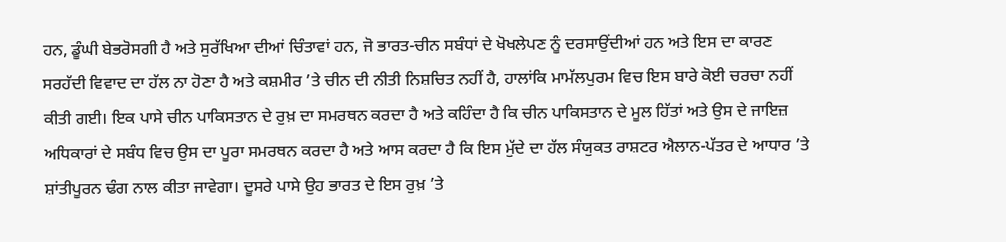ਹਨ, ਡੂੰਘੀ ਬੇਭਰੋਸਗੀ ਹੈ ਅਤੇ ਸੁਰੱਖਿਆ ਦੀਆਂ ਚਿੰਤਾਵਾਂ ਹਨ, ਜੋ ਭਾਰਤ-ਚੀਨ ਸਬੰਧਾਂ ਦੇ ਖੋਖਲੇਪਣ ਨੂੰ ਦਰਸਾਉਂਦੀਆਂ ਹਨ ਅਤੇ ਇਸ ਦਾ ਕਾਰਣ ਸਰਹੱਦੀ ਵਿਵਾਦ ਦਾ ਹੱਲ ਨਾ ਹੋਣਾ ਹੈ ਅਤੇ ਕਸ਼ਮੀਰ ’ਤੇ ਚੀਨ ਦੀ ਨੀਤੀ ਨਿਸ਼ਚਿਤ ਨਹੀਂ ਹੈ, ਹਾਲਾਂਕਿ ਮਾਮੱਲਪੁਰਮ ਵਿਚ ਇਸ ਬਾਰੇ ਕੋਈ ਚਰਚਾ ਨਹੀਂ ਕੀਤੀ ਗਈ। ਇਕ ਪਾਸੇ ਚੀਨ ਪਾਕਿਸਤਾਨ ਦੇ ਰੁਖ਼ ਦਾ ਸਮਰਥਨ ਕਰਦਾ ਹੈ ਅਤੇ ਕਹਿੰਦਾ ਹੈ ਕਿ ਚੀਨ ਪਾਕਿਸਤਾਨ ਦੇ ਮੂਲ ਹਿੱਤਾਂ ਅਤੇ ਉਸ ਦੇ ਜਾਇਜ਼ ਅਧਿਕਾਰਾਂ ਦੇ ਸਬੰਧ ਵਿਚ ਉਸ ਦਾ ਪੂਰਾ ਸਮਰਥਨ ਕਰਦਾ ਹੈ ਅਤੇ ਆਸ ਕਰਦਾ ਹੈ ਕਿ ਇਸ ਮੁੱਦੇ ਦਾ ਹੱਲ ਸੰਯੁਕਤ ਰਾਸ਼ਟਰ ਐਲਾਨ-ਪੱਤਰ ਦੇ ਆਧਾਰ ’ਤੇ ਸ਼ਾਂਤੀਪੂਰਨ ਢੰਗ ਨਾਲ ਕੀਤਾ ਜਾਵੇਗਾ। ਦੂਸਰੇ ਪਾਸੇ ਉਹ ਭਾਰਤ ਦੇ ਇਸ ਰੁਖ਼ ’ਤੇ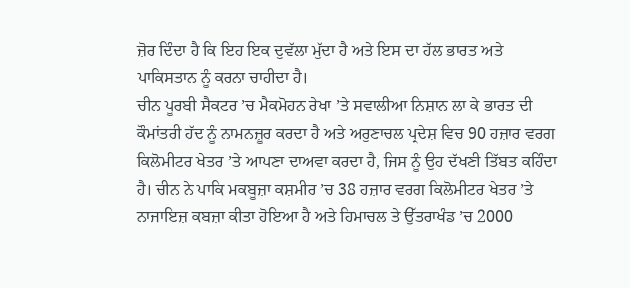ਜ਼ੋਰ ਦਿੰਦਾ ਹੈ ਕਿ ਇਹ ਇਕ ਦੁਵੱਲਾ ਮੁੱਦਾ ਹੈ ਅਤੇ ਇਸ ਦਾ ਹੱਲ ਭਾਰਤ ਅਤੇ ਪਾਕਿਸਤਾਨ ਨੂੰ ਕਰਨਾ ਚਾਹੀਦਾ ਹੈ।
ਚੀਨ ਪੂਰਬੀ ਸੈਕਟਰ ’ਚ ਮੈਕਮੋਹਨ ਰੇਖਾ ’ਤੇ ਸਵਾਲੀਆ ਨਿਸ਼ਾਨ ਲਾ ਕੇ ਭਾਰਤ ਦੀ ਕੌਮਾਂਤਰੀ ਹੱਦ ਨੂੰ ਨਾਮਨਜ਼ੂਰ ਕਰਦਾ ਹੈ ਅਤੇ ਅਰੁਣਾਚਲ ਪ੍ਰਦੇਸ਼ ਵਿਚ 90 ਹਜ਼ਾਰ ਵਰਗ ਕਿਲੋਮੀਟਰ ਖੇਤਰ ’ਤੇ ਆਪਣਾ ਦਾਅਵਾ ਕਰਦਾ ਹੈ, ਜਿਸ ਨੂੰ ਉਹ ਦੱਖਣੀ ਤਿੱਬਤ ਕਹਿੰਦਾ ਹੈ। ਚੀਨ ਨੇ ਪਾਕਿ ਮਕਬੂਜ਼ਾ ਕਸ਼ਮੀਰ ’ਚ 38 ਹਜ਼ਾਰ ਵਰਗ ਕਿਲੋਮੀਟਰ ਖੇਤਰ ’ਤੇ ਨਾਜਾਇਜ਼ ਕਬਜ਼ਾ ਕੀਤਾ ਹੋਇਆ ਹੈ ਅਤੇ ਹਿਮਾਚਲ ਤੇ ਉੱਤਰਾਖੰਡ ’ਚ 2000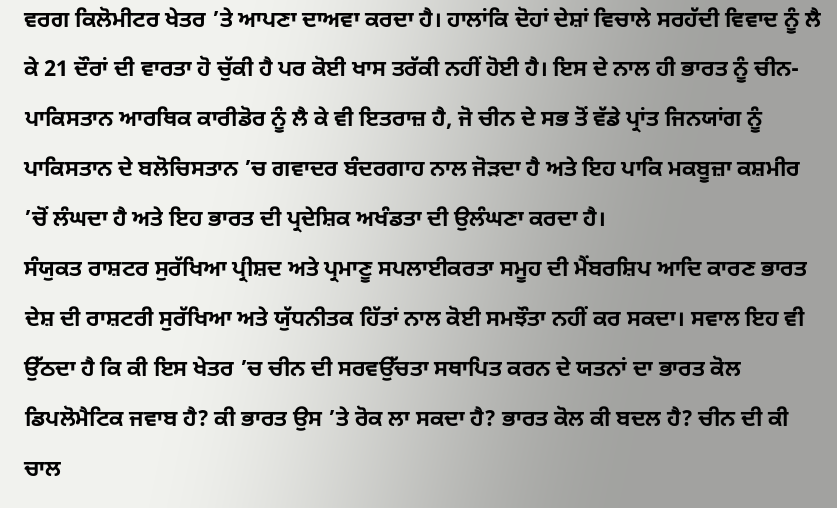ਵਰਗ ਕਿਲੋਮੀਟਰ ਖੇਤਰ ’ਤੇ ਆਪਣਾ ਦਾਅਵਾ ਕਰਦਾ ਹੈ। ਹਾਲਾਂਕਿ ਦੋਹਾਂ ਦੇਸ਼ਾਂ ਵਿਚਾਲੇ ਸਰਹੱਦੀ ਵਿਵਾਦ ਨੂੰ ਲੈ ਕੇ 21 ਦੌਰਾਂ ਦੀ ਵਾਰਤਾ ਹੋ ਚੁੱਕੀ ਹੈ ਪਰ ਕੋਈ ਖਾਸ ਤਰੱਕੀ ਨਹੀਂ ਹੋਈ ਹੈ। ਇਸ ਦੇ ਨਾਲ ਹੀ ਭਾਰਤ ਨੂੰ ਚੀਨ-ਪਾਕਿਸਤਾਨ ਆਰਥਿਕ ਕਾਰੀਡੋਰ ਨੂੰ ਲੈ ਕੇ ਵੀ ਇਤਰਾਜ਼ ਹੈ, ਜੋ ਚੀਨ ਦੇ ਸਭ ਤੋਂ ਵੱਡੇ ਪ੍ਰਾਂਤ ਜਿਨਯਾਂਗ ਨੂੰ ਪਾਕਿਸਤਾਨ ਦੇ ਬਲੋਚਿਸਤਾਨ ’ਚ ਗਵਾਦਰ ਬੰਦਰਗਾਹ ਨਾਲ ਜੋੜਦਾ ਹੈ ਅਤੇ ਇਹ ਪਾਕਿ ਮਕਬੂਜ਼ਾ ਕਸ਼ਮੀਰ ’ਚੋਂ ਲੰਘਦਾ ਹੈ ਅਤੇ ਇਹ ਭਾਰਤ ਦੀ ਪ੍ਰਦੇਸ਼ਿਕ ਅਖੰਡਤਾ ਦੀ ਉਲੰਘਣਾ ਕਰਦਾ ਹੈ।
ਸੰਯੁਕਤ ਰਾਸ਼ਟਰ ਸੁਰੱਖਿਆ ਪ੍ਰੀਸ਼ਦ ਅਤੇ ਪ੍ਰਮਾਣੂ ਸਪਲਾਈਕਰਤਾ ਸਮੂਹ ਦੀ ਮੈਂਬਰਸ਼ਿਪ ਆਦਿ ਕਾਰਣ ਭਾਰਤ ਦੇਸ਼ ਦੀ ਰਾਸ਼ਟਰੀ ਸੁਰੱਖਿਆ ਅਤੇ ਯੁੱਧਨੀਤਕ ਹਿੱਤਾਂ ਨਾਲ ਕੋਈ ਸਮਝੌਤਾ ਨਹੀਂ ਕਰ ਸਕਦਾ। ਸਵਾਲ ਇਹ ਵੀ ਉੱਠਦਾ ਹੈ ਕਿ ਕੀ ਇਸ ਖੇਤਰ ’ਚ ਚੀਨ ਦੀ ਸਰਵਉੱਚਤਾ ਸਥਾਪਿਤ ਕਰਨ ਦੇ ਯਤਨਾਂ ਦਾ ਭਾਰਤ ਕੋਲ ਡਿਪਲੋਮੈਟਿਕ ਜਵਾਬ ਹੈ? ਕੀ ਭਾਰਤ ਉਸ ’ਤੇ ਰੋਕ ਲਾ ਸਕਦਾ ਹੈ? ਭਾਰਤ ਕੋਲ ਕੀ ਬਦਲ ਹੈ? ਚੀਨ ਦੀ ਕੀ ਚਾਲ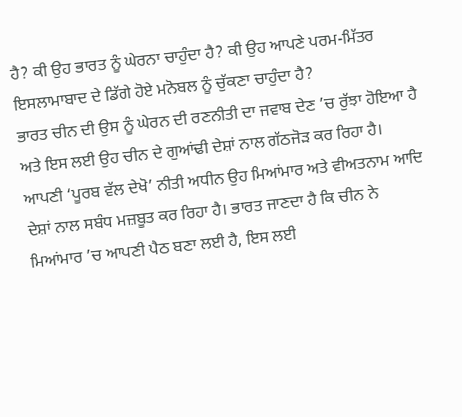ਹੈ? ਕੀ ਉਹ ਭਾਰਤ ਨੂੰ ਘੇਰਨਾ ਚਾਹੁੰਦਾ ਹੈ? ਕੀ ਉਹ ਆਪਣੇ ਪਰਮ-ਮਿੱਤਰ ਇਸਲਾਮਾਬਾਦ ਦੇ ਡਿੱਗੇ ਹੋਏ ਮਨੋਬਲ ਨੂੰ ਚੁੱਕਣਾ ਚਾਹੁੰਦਾ ਹੈ?
ਭਾਰਤ ਚੀਨ ਦੀ ਉਸ ਨੂੰ ਘੇਰਨ ਦੀ ਰਣਨੀਤੀ ਦਾ ਜਵਾਬ ਦੇਣ ’ਚ ਰੁੱਝਾ ਹੋਇਆ ਹੈ ਅਤੇ ਇਸ ਲਈ ਉਹ ਚੀਨ ਦੇ ਗੁਆਂਢੀ ਦੇਸ਼ਾਂ ਨਾਲ ਗੱਠਜੋੜ ਕਰ ਰਿਹਾ ਹੈ। ਆਪਣੀ ‘ਪੂਰਬ ਵੱਲ ਦੇਖੋ’ ਨੀਤੀ ਅਧੀਨ ਉਹ ਮਿਆਂਮਾਰ ਅਤੇ ਵੀਅਤਨਾਮ ਆਦਿ ਦੇਸ਼ਾਂ ਨਾਲ ਸਬੰਧ ਮਜ਼ਬੂਤ ਕਰ ਰਿਹਾ ਹੈ। ਭਾਰਤ ਜਾਣਦਾ ਹੈ ਕਿ ਚੀਨ ਨੇ ਮਿਆਂਮਾਰ ’ਚ ਆਪਣੀ ਪੈਠ ਬਣਾ ਲਈ ਹੈ, ਇਸ ਲਈ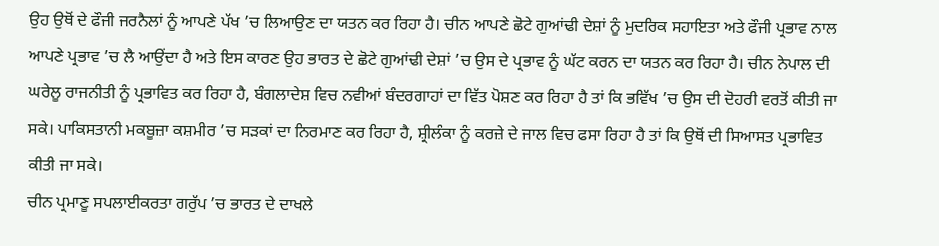ਉਹ ਉਥੋਂ ਦੇ ਫੌਜੀ ਜਰਨੈਲਾਂ ਨੂੰ ਆਪਣੇ ਪੱਖ ’ਚ ਲਿਆਉਣ ਦਾ ਯਤਨ ਕਰ ਰਿਹਾ ਹੈ। ਚੀਨ ਆਪਣੇ ਛੋਟੇ ਗੁਆਂਢੀ ਦੇਸ਼ਾਂ ਨੂੰ ਮੁਦਰਿਕ ਸਹਾਇਤਾ ਅਤੇ ਫੌਜੀ ਪ੍ਰਭਾਵ ਨਾਲ ਆਪਣੇ ਪ੍ਰਭਾਵ ’ਚ ਲੈ ਆਉਂਦਾ ਹੈ ਅਤੇ ਇਸ ਕਾਰਣ ਉਹ ਭਾਰਤ ਦੇ ਛੋਟੇ ਗੁਆਂਢੀ ਦੇਸ਼ਾਂ ’ਚ ਉਸ ਦੇ ਪ੍ਰਭਾਵ ਨੂੰ ਘੱਟ ਕਰਨ ਦਾ ਯਤਨ ਕਰ ਰਿਹਾ ਹੈ। ਚੀਨ ਨੇਪਾਲ ਦੀ ਘਰੇਲੂ ਰਾਜਨੀਤੀ ਨੂੰ ਪ੍ਰਭਾਵਿਤ ਕਰ ਰਿਹਾ ਹੈ, ਬੰਗਲਾਦੇਸ਼ ਵਿਚ ਨਵੀਆਂ ਬੰਦਰਗਾਹਾਂ ਦਾ ਵਿੱਤ ਪੋਸ਼ਣ ਕਰ ਰਿਹਾ ਹੈ ਤਾਂ ਕਿ ਭਵਿੱਖ ’ਚ ਉਸ ਦੀ ਦੋਹਰੀ ਵਰਤੋਂ ਕੀਤੀ ਜਾ ਸਕੇ। ਪਾਕਿਸਤਾਨੀ ਮਕਬੂਜ਼ਾ ਕਸ਼ਮੀਰ ’ਚ ਸੜਕਾਂ ਦਾ ਨਿਰਮਾਣ ਕਰ ਰਿਹਾ ਹੈ, ਸ਼੍ਰੀਲੰਕਾ ਨੂੰ ਕਰਜ਼ੇ ਦੇ ਜਾਲ ਵਿਚ ਫਸਾ ਰਿਹਾ ਹੈ ਤਾਂ ਕਿ ਉਥੋਂ ਦੀ ਸਿਆਸਤ ਪ੍ਰਭਾਵਿਤ ਕੀਤੀ ਜਾ ਸਕੇ।
ਚੀਨ ਪ੍ਰਮਾਣੂ ਸਪਲਾਈਕਰਤਾ ਗਰੁੱਪ ’ਚ ਭਾਰਤ ਦੇ ਦਾਖਲੇ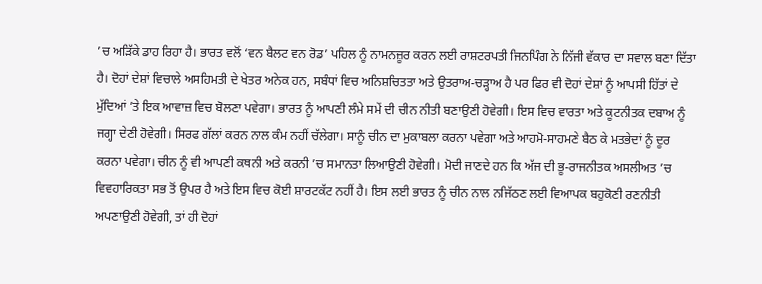’ਚ ਅੜਿੱਕੇ ਡਾਹ ਰਿਹਾ ਹੈ। ਭਾਰਤ ਵਲੋਂ ‘ਵਨ ਬੈਲਟ ਵਨ ਰੋਡ’ ਪਹਿਲ ਨੂੰ ਨਾਮਨਜ਼ੂਰ ਕਰਨ ਲਈ ਰਾਸ਼ਟਰਪਤੀ ਜਿਨਪਿੰਗ ਨੇ ਨਿੱਜੀ ਵੱਕਾਰ ਦਾ ਸਵਾਲ ਬਣਾ ਦਿੱਤਾ ਹੈ। ਦੋਹਾਂ ਦੇਸ਼ਾਂ ਵਿਚਾਲੇ ਅਸਹਿਮਤੀ ਦੇ ਖੇਤਰ ਅਨੇਕ ਹਨ, ਸਬੰਧਾਂ ਵਿਚ ਅਨਿਸ਼ਚਿਤਤਾ ਅਤੇ ਉਤਰਾਅ-ਚੜ੍ਹਾਅ ਹੈ ਪਰ ਫਿਰ ਵੀ ਦੋਹਾਂ ਦੇਸ਼ਾਂ ਨੂੰ ਆਪਸੀ ਹਿੱਤਾਂ ਦੇ ਮੁੱਦਿਆਂ ’ਤੇ ਇਕ ਆਵਾਜ਼ ਵਿਚ ਬੋਲਣਾ ਪਵੇਗਾ। ਭਾਰਤ ਨੂੰ ਆਪਣੀ ਲੰਮੇ ਸਮੇਂ ਦੀ ਚੀਨ ਨੀਤੀ ਬਣਾਉਣੀ ਹੋਵੇਗੀ। ਇਸ ਵਿਚ ਵਾਰਤਾ ਅਤੇ ਕੂਟਨੀਤਕ ਦਬਾਅ ਨੂੰ ਜਗ੍ਹਾ ਦੇਣੀ ਹੋਵੇਗੀ। ਸਿਰਫ ਗੱਲਾਂ ਕਰਨ ਨਾਲ ਕੰਮ ਨਹੀਂ ਚੱਲੇਗਾ। ਸਾਨੂੰ ਚੀਨ ਦਾ ਮੁਕਾਬਲਾ ਕਰਨਾ ਪਵੇਗਾ ਅਤੇ ਆਹਮੋ-ਸਾਹਮਣੇ ਬੈਠ ਕੇ ਮਤਭੇਦਾਂ ਨੂੰ ਦੂਰ ਕਰਨਾ ਪਵੇਗਾ। ਚੀਨ ਨੂੰ ਵੀ ਆਪਣੀ ਕਥਨੀ ਅਤੇ ਕਰਨੀ ’ਚ ਸਮਾਨਤਾ ਲਿਆਉਣੀ ਹੋਵੇਗੀ। ਮੋਦੀ ਜਾਣਦੇ ਹਨ ਕਿ ਅੱਜ ਦੀ ਭੂ-ਰਾਜਨੀਤਕ ਅਸਲੀਅਤ ’ਚ ਵਿਵਹਾਰਿਕਤਾ ਸਭ ਤੋਂ ਉਪਰ ਹੈ ਅਤੇ ਇਸ ਵਿਚ ਕੋਈ ਸ਼ਾਰਟਕੱਟ ਨਹੀਂ ਹੈ। ਇਸ ਲਈ ਭਾਰਤ ਨੂੰ ਚੀਨ ਨਾਲ ਨਜਿੱਠਣ ਲਈ ਵਿਆਪਕ ਬਹੁਕੋਣੀ ਰਣਨੀਤੀ ਅਪਣਾਉਣੀ ਹੋਵੇਗੀ, ਤਾਂ ਹੀ ਦੋਹਾਂ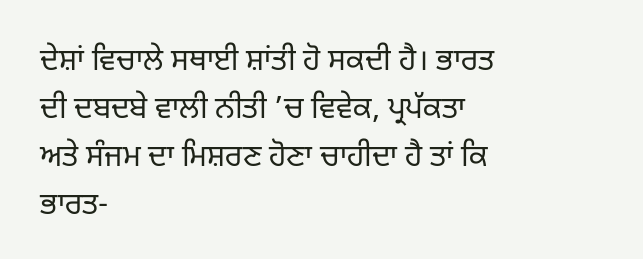ਦੇਸ਼ਾਂ ਵਿਚਾਲੇ ਸਥਾਈ ਸ਼ਾਂਤੀ ਹੋ ਸਕਦੀ ਹੈ। ਭਾਰਤ ਦੀ ਦਬਦਬੇ ਵਾਲੀ ਨੀਤੀ ’ਚ ਵਿਵੇਕ, ਪ੍ਰਪੱਕਤਾ ਅਤੇ ਸੰਜਮ ਦਾ ਮਿਸ਼ਰਣ ਹੋਣਾ ਚਾਹੀਦਾ ਹੈ ਤਾਂ ਕਿ ਭਾਰਤ-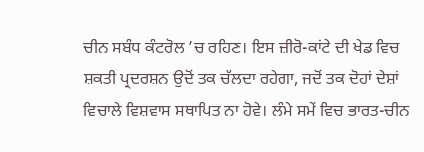ਚੀਨ ਸਬੰਧ ਕੰਟਰੋਲ ’ਚ ਰਹਿਣ। ਇਸ ਜ਼ੀਰੋ-ਕਾਂਟੇ ਦੀ ਖੇਡ ਵਿਚ ਸ਼ਕਤੀ ਪ੍ਰਦਰਸ਼ਨ ਉਦੋਂ ਤਕ ਚੱਲਦਾ ਰਹੇਗਾ, ਜਦੋਂ ਤਕ ਦੋਹਾਂ ਦੇਸ਼ਾਂ ਵਿਚਾਲੇ ਵਿਸ਼ਵਾਸ ਸਥਾਪਿਤ ਨਾ ਹੋਵੇ। ਲੰਮੇ ਸਮੇਂ ਵਿਚ ਭਾਰਤ-ਚੀਨ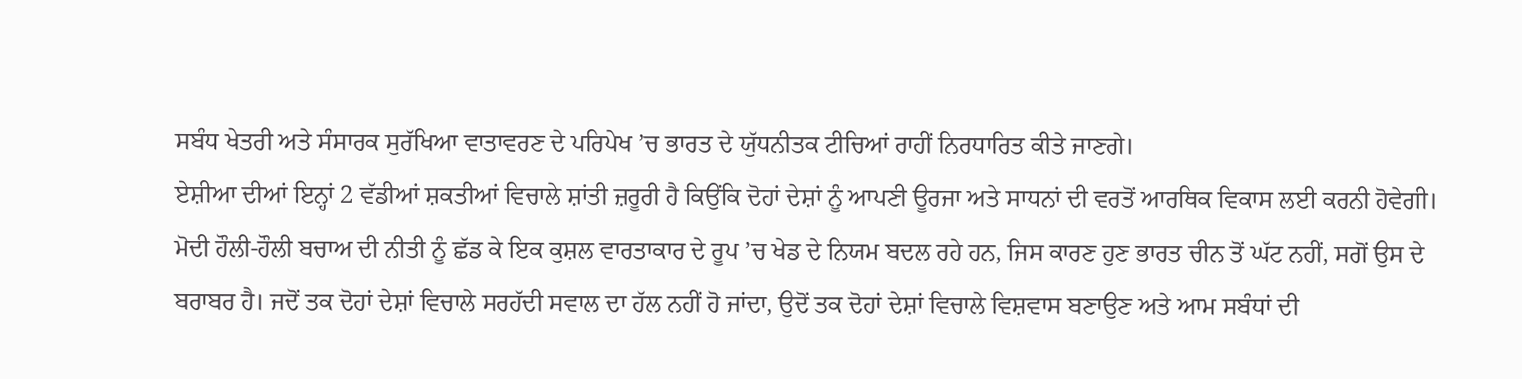ਸਬੰਧ ਖੇਤਰੀ ਅਤੇ ਸੰਸਾਰਕ ਸੁਰੱਖਿਆ ਵਾਤਾਵਰਣ ਦੇ ਪਰਿਪੇਖ ’ਚ ਭਾਰਤ ਦੇ ਯੁੱਧਨੀਤਕ ਟੀਚਿਆਂ ਰਾਹੀਂ ਨਿਰਧਾਰਿਤ ਕੀਤੇ ਜਾਣਗੇ।
ਏਸ਼ੀਆ ਦੀਆਂ ਇਨ੍ਹਾਂ 2 ਵੱਡੀਆਂ ਸ਼ਕਤੀਆਂ ਵਿਚਾਲੇ ਸ਼ਾਂਤੀ ਜ਼ਰੂਰੀ ਹੈ ਕਿਉਂਕਿ ਦੋਹਾਂ ਦੇਸ਼ਾਂ ਨੂੰ ਆਪਣੀ ਊਰਜਾ ਅਤੇ ਸਾਧਨਾਂ ਦੀ ਵਰਤੋਂ ਆਰਥਿਕ ਵਿਕਾਸ ਲਈ ਕਰਨੀ ਹੋਵੇਗੀ। ਮੋਦੀ ਹੌਲੀ-ਹੌਲੀ ਬਚਾਅ ਦੀ ਨੀਤੀ ਨੂੰ ਛੱਡ ਕੇ ਇਕ ਕੁਸ਼ਲ ਵਾਰਤਾਕਾਰ ਦੇ ਰੂਪ ’ਚ ਖੇਡ ਦੇ ਨਿਯਮ ਬਦਲ ਰਹੇ ਹਨ, ਜਿਸ ਕਾਰਣ ਹੁਣ ਭਾਰਤ ਚੀਨ ਤੋਂ ਘੱਟ ਨਹੀਂ, ਸਗੋਂ ਉਸ ਦੇ ਬਰਾਬਰ ਹੈ। ਜਦੋਂ ਤਕ ਦੋਹਾਂ ਦੇਸ਼ਾਂ ਵਿਚਾਲੇ ਸਰਹੱਦੀ ਸਵਾਲ ਦਾ ਹੱਲ ਨਹੀਂ ਹੋ ਜਾਂਦਾ, ਉਦੋਂ ਤਕ ਦੋਹਾਂ ਦੇਸ਼ਾਂ ਵਿਚਾਲੇ ਵਿਸ਼ਵਾਸ ਬਣਾਉਣ ਅਤੇ ਆਮ ਸਬੰਧਾਂ ਦੀ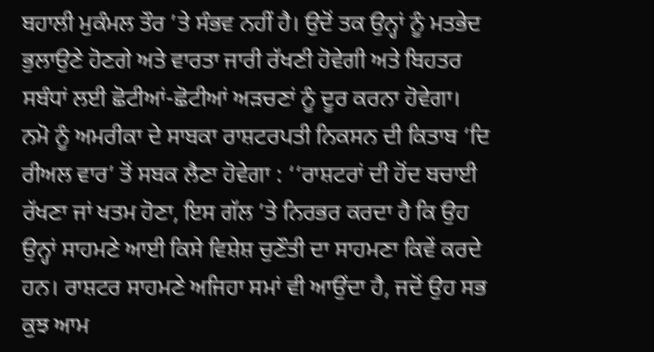ਬਹਾਲੀ ਮੁਕੰਮਲ ਤੌਰ ’ਤੇ ਸੰਭਵ ਨਹੀਂ ਹੈ। ਉਦੋਂ ਤਕ ਉਨ੍ਹਾਂ ਨੂੰ ਮਤਭੇਦ ਭੁਲਾਉਣੇ ਹੋਣਗੇ ਅਤੇ ਵਾਰਤਾ ਜਾਰੀ ਰੱਖਣੀ ਹੋਵੇਗੀ ਅਤੇ ਬਿਹਤਰ ਸਬੰਧਾਂ ਲਈ ਛੋਟੀਆਂ-ਛੋਟੀਆਂ ਅੜਚਣਾਂ ਨੂੰ ਦੂਰ ਕਰਨਾ ਹੋਵੇਗਾ।
ਨਮੋ ਨੂੰ ਅਮਰੀਕਾ ਦੇ ਸਾਬਕਾ ਰਾਸ਼ਟਰਪਤੀ ਨਿਕਸਨ ਦੀ ਕਿਤਾਬ ‘ਦਿ ਰੀਅਲ ਵਾਰ’ ਤੋਂ ਸਬਕ ਲੈਣਾ ਹੋਵੇਗਾ : ‘‘ਰਾਸ਼ਟਰਾਂ ਦੀ ਹੋਂਦ ਬਚਾਈ ਰੱਖਣਾ ਜਾਂ ਖਤਮ ਹੋਣਾ, ਇਸ ਗੱਲ ’ਤੇ ਨਿਰਭਰ ਕਰਦਾ ਹੈ ਕਿ ਉਹ ਉਨ੍ਹਾਂ ਸਾਹਮਣੇ ਆਈ ਕਿਸੇ ਵਿਸ਼ੇਸ਼ ਚੁਣੌਤੀ ਦਾ ਸਾਹਮਣਾ ਕਿਵੇਂ ਕਰਦੇ ਹਨ। ਰਾਸ਼ਟਰ ਸਾਹਮਣੇ ਅਜਿਹਾ ਸਮਾਂ ਵੀ ਆਉਂਦਾ ਹੈ, ਜਦੋਂ ਉਹ ਸਭ ਕੁਝ ਆਮ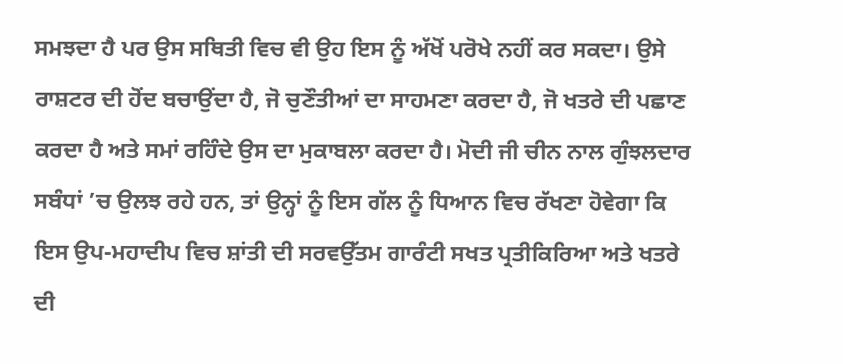ਸਮਝਦਾ ਹੈ ਪਰ ਉਸ ਸਥਿਤੀ ਵਿਚ ਵੀ ਉਹ ਇਸ ਨੂੰ ਅੱਖੋਂ ਪਰੋਖੇ ਨਹੀਂ ਕਰ ਸਕਦਾ। ਉਸੇ ਰਾਸ਼ਟਰ ਦੀ ਹੋਂਦ ਬਚਾਉਂਦਾ ਹੈ, ਜੋ ਚੁਣੌਤੀਆਂ ਦਾ ਸਾਹਮਣਾ ਕਰਦਾ ਹੈ, ਜੋ ਖਤਰੇ ਦੀ ਪਛਾਣ ਕਰਦਾ ਹੈ ਅਤੇ ਸਮਾਂ ਰਹਿੰਦੇ ਉਸ ਦਾ ਮੁਕਾਬਲਾ ਕਰਦਾ ਹੈ। ਮੋਦੀ ਜੀ ਚੀਨ ਨਾਲ ਗੁੰਝਲਦਾਰ ਸਬੰਧਾਂ ’ਚ ਉਲਝ ਰਹੇ ਹਨ, ਤਾਂ ਉਨ੍ਹਾਂ ਨੂੰ ਇਸ ਗੱਲ ਨੂੰ ਧਿਆਨ ਵਿਚ ਰੱਖਣਾ ਹੋਵੇਗਾ ਕਿ ਇਸ ਉਪ-ਮਹਾਦੀਪ ਵਿਚ ਸ਼ਾਂਤੀ ਦੀ ਸਰਵਉੱਤਮ ਗਾਰੰਟੀ ਸਖਤ ਪ੍ਰਤੀਕਿਰਿਆ ਅਤੇ ਖਤਰੇ ਦੀ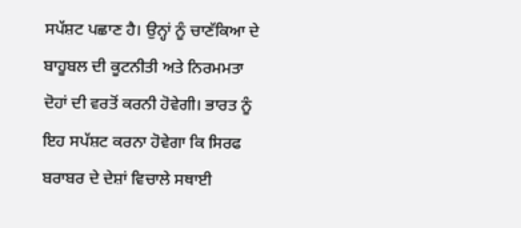ਸਪੱਸ਼ਟ ਪਛਾਣ ਹੈ। ਉਨ੍ਹਾਂ ਨੂੰ ਚਾਣੱਕਿਆ ਦੇ ਬਾਹੂਬਲ ਦੀ ਕੂਟਨੀਤੀ ਅਤੇ ਨਿਰਮਮਤਾ ਦੋਹਾਂ ਦੀ ਵਰਤੋਂ ਕਰਨੀ ਹੋਵੇਗੀ। ਭਾਰਤ ਨੂੰ ਇਹ ਸਪੱਸ਼ਟ ਕਰਨਾ ਹੋਵੇਗਾ ਕਿ ਸਿਰਫ ਬਰਾਬਰ ਦੇ ਦੇਸ਼ਾਂ ਵਿਚਾਲੇ ਸਥਾਈ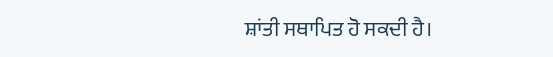ਸ਼ਾਂਤੀ ਸਥਾਪਿਤ ਹੋ ਸਕਦੀ ਹੈ।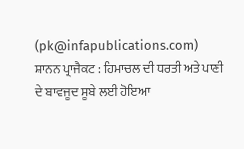(pk@infapublications.com)
ਸ਼ਾਨਨ ਪ੍ਰਾਜੈਕਟ : ਹਿਮਾਚਲ ਦੀ ਧਰਤੀ ਅਤੇ ਪਾਣੀ ਦੇ ਬਾਵਜੂਦ ਸੂਬੇ ਲਈ ਹੋਇਆ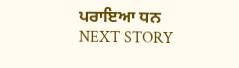ਪਰਾਇਆ ਧਨ
NEXT STORY